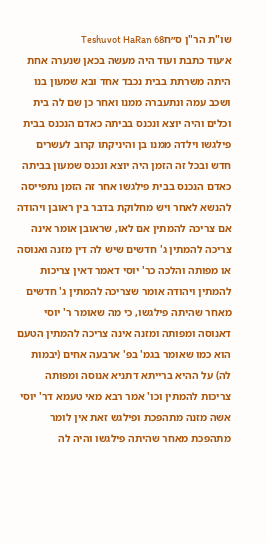שו"ת הר"ן ס״חTeshuvot HaRan 68
א׳עוד כתבת ועוד היה מעשה בכאן שנערה אחת היתה משרתת בבית נכבד אחד ובא שמעון בנו ושכב עמה ונתעברה ממנו ואחר כן שם לה בית וכלים והיה יוצא ונכנס בביתה כאדם הנכנס בבית פילגשו וילדה ממנו בן והיניקתו קרוב לעשרים חדש ובכל זה הזמן היה יוצא ונכנס שמעון בביתה כאדם הנכנס בבית פילגשו אחר זה הזמן נתפייסה להנשא לאחר ויש מחלוקת בדבר בין ראובן ויהודה אם צריכה להמתין אם לאו, שראובן אומר אינה צריכה להמתין ג' חדשים שיש לה דין מזנה ואנוסה או מפותה והלכה כר' יוסי דאמר דאין צריכות להמתין ויהודה אומר שצריכה להמתין ג' חדשים מאחר שהיתה פילגשו, כי מה שאומר ר' יוסי דאנוסה ומפותה ומזנה אינה צריכה להמתין הטעם הוא כמו שאומר בגמ' בפ' ארבעה אחים (יבמות לה) על ההיא ברייתא דתניא אנוסה ומפותה צריכות להמתין וכו' אמר רבא מאי טעמא דר' יוסי אשה מזנה מתהפכת ופילגש זאת אין לומר מתהפכת מאחר שהיתה פילגשו והיה לה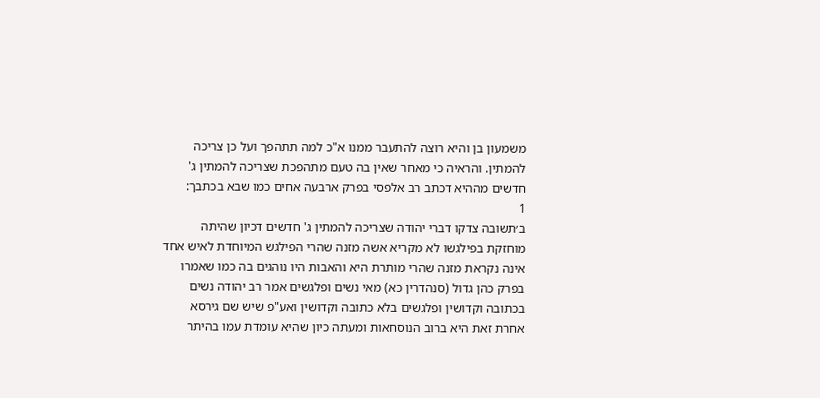משמעון בן והיא רוצה להתעבר ממנו א"כ למה תתהפך ועל כן צריכה להמתין. והראיה כי מאחר שאין בה טעם מתהפכת שצריכה להמתין ג' חדשים מההיא דכתב רב אלפסי בפרק ארבעה אחים כמו שבא בכתבך:
1
ב׳תשובה צדקו דברי יהודה שצריכה להמתין ג' חדשים דכיון שהיתה מוחזקת בפילגשו לא מקריא אשה מזנה שהרי הפילגש המיוחדת לאיש אחד אינה נקראת מזנה שהרי מותרת היא והאבות היו נוהגים בה כמו שאמרו בפרק כהן גדול (סנהדרין כא) מאי נשים ופלגשים אמר רב יהודה נשים בכתובה וקדושין ופלגשים בלא כתובה וקדושין ואע"פ שיש שם גירסא אחרת זאת היא ברוב הנוסחאות ומעתה כיון שהיא עומדת עמו בהיתר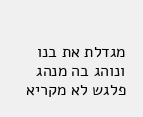מגדלת את בנו ונוהג בה מנהג פלגש לא מקריא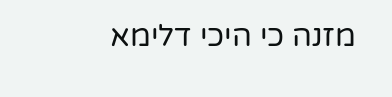מזנה כי היכי דלימא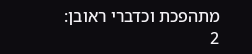מתהפכת וכדברי ראובן:
2